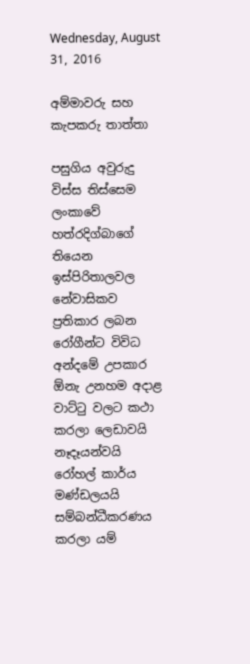Wednesday, August 31, 2016

අම්මාවරු සහ කැපකරු තාත්තා

පසුගිය අවුරුදු විස්ස තිස්සෙම ලංකාවේ හත්රදිග්බාගේ තියෙන ඉස්පිරිතාලවල නේවාසිකව ප්‍රතිකාර ලබන රෝගීන්ට විවිධ අන්දමේ උපකාර ඕනැ උනහම අදාළ වාට්ටු වලට කථා කරලා ලෙඩාවයි නෑදෑයන්වයි රෝහල් කාර්ය මණ්ඩලයයි සම්බන්ධීකරණය කරලා යම්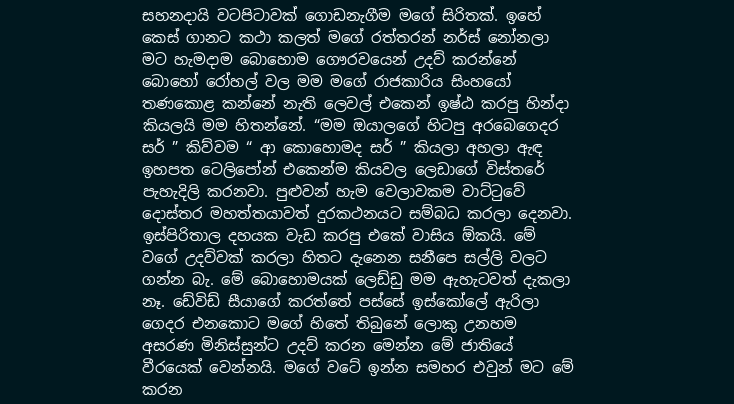සහනදායි වටපිටාවක් ගොඩනැගීම මගේ සිරිතක්. ඉහේ කෙස් ගානට කථා කලත් මගේ රත්තරන් නර්ස් නෝනලා  මට හැමදාම බොහොම ගෞරවයෙන් උදව් කරන්නේ බොහෝ රෝහල් වල මම මගේ රාජකාරිය සිංහයෝ තණකොළ කන්නේ නැති ලෙවල් එකෙන් ඉෂ්ඨ කරපු හින්දා කියලයි මම හිතන්නේ. “මම ඔයාලගේ හිටපු අරබෙගෙදර සර් ” කිව්වම “ ආ කොහොමද සර් ” කියලා අහලා ඇඳ ඉහපත ටෙලිපෝන් එකෙන්ම කියවල ලෙඩාගේ විස්තරේ පැහැදිලි කරනවා. පුළුවන් හැම වෙලාවකම වාට්ටුවේ දොස්තර මහත්තයාවත් දුරකථනයට සම්බධ කරලා දෙනවා. ඉස්පිරිතාල දහයක වැඩ කරපු එකේ වාසිය ඕකයි. මේ වගේ උදව්වක් කරලා හිතට දැනෙන සනීපෙ සල්ලි වලට ගන්න බැ. මේ බොහොමයක් ලෙඩ්ඩු මම ඇහැටවත් දැකලා නෑ. ඩේවිඩ් සීයාගේ කරත්තේ පස්සේ ඉස්කෝලේ ඇරිලා ගෙදර එනකොට මගේ හිතේ තිබුනේ ලොකු උනහම අසරණ මිනිස්සුන්ට උදව් කරන මෙන්න මේ ජාතියේ වීරයෙක් වෙන්නයි. මගේ වටේ ඉන්න සමහර එවුන් මට මේ කරන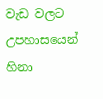වැඩ වලට උපහාසයෙන් හිනා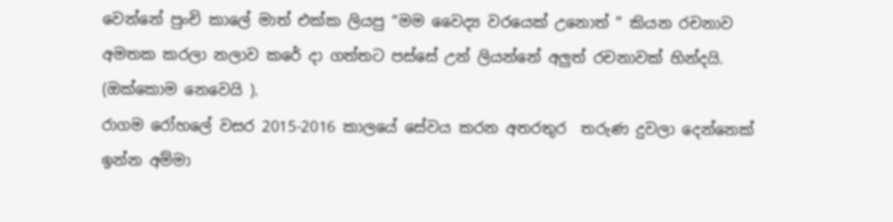වෙන්නේ පුංචි කාලේ මාත් එක්ක ලියපු “මම වෛද්‍ය වරයෙක් උනොත් ” කියන රචනාව අමතක කරලා නලාව කරේ දා ගත්තට පස්සේ උන් ලියන්නේ අලුත් රචනාවක් හින්දයි. (ඔක්කොම නෙවෙයි ).
රාගම රෝහලේ වසර 2015-2016 කාලයේ සේවය කරන අතරතුර  තරුණ දුවලා දෙන්නෙක් ඉන්න අම්මා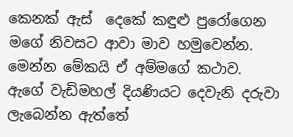කෙනක් ඇස්  දෙකේ කඳුළු පුරෝගෙන මගේ නිවසට ආවා මාව හමුවෙන්න. මෙන්න මේකයි ඒ අම්මගේ කථාව. ඇගේ වැඩිමහල් දියණියට දෙවැනි දරුවා ලැබෙන්න ඇත්තේ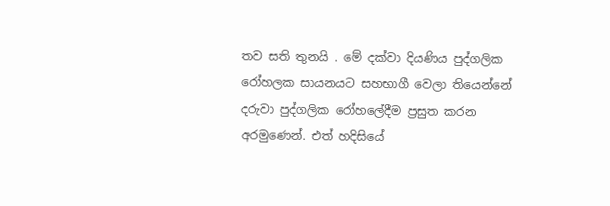තව සති තුනයි . මේ දක්වා දියණිය පුද්ගලික රෝහලක සායනයට සහභාගී වෙලා තියෙන්නේ දරුවා පුද්ගලික රෝහලේදීම ප්‍රසුත කරන අරමුණෙන්. එත් හදිසියේ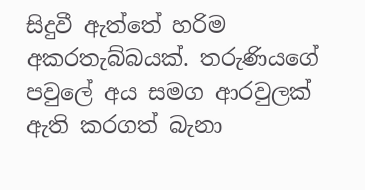සිදුවී ඇත්තේ හරිම අකරතැබ්බයක්. තරුණියගේ පවුලේ අය සමග ආරවුලක් ඇති කරගත් බැනා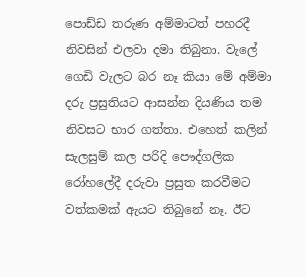පොඩ්ඩ තරුණ අම්මාටත් පහරදී නිවසින් එලවා දමා තිබුනා. වැලේ ගෙඩි වැලට බර නෑ කියා මේ අම්මා දරු ප්‍රසුතියට ආසන්න දියණිය තම නිවසට භාර ගත්තා. එහෙත් කලින් සැලසුම් කල පරිදි පෞද්ගලික රෝහලේදී දරුවා ප්‍රසුත කරවීමට වත්කමක් ඇයට තිබුනේ නෑ. ඊට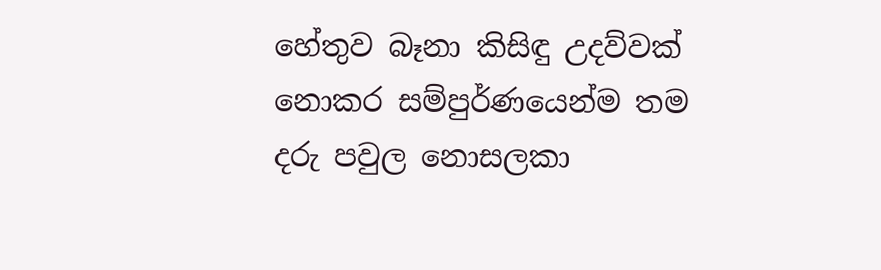හේතුව බෑනා කිසිඳු උදව්වක් නොකර සම්පුර්ණයෙන්ම තම දරු පවුල නොසලකා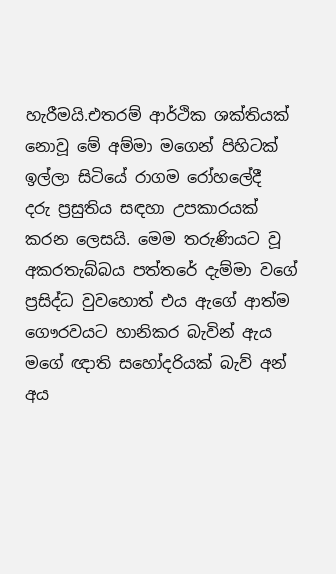හැරීමයි.එතරම් ආර්ථික ශක්තියක් නොවූ මේ අම්මා මගෙන් පිහිටක් ඉල්ලා සිටියේ රාගම රෝහලේදී  දරු ප්‍රසුතිය සඳහා උපකාරයක් කරන ලෙසයි. මෙම තරුණියට වූ අකරතැබ්බය පත්තරේ දැම්මා වගේ ප්‍රසිද්ධ වුවහොත් එය ඇගේ ආත්ම ගෞරවයට හානිකර බැවින් ඇය මගේ ඥාති සහෝදරියක් බැව් අන් අය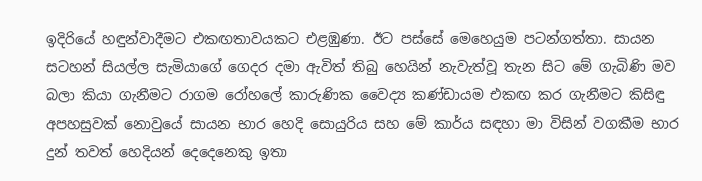ඉදිරියේ හඳුන්වාදීමට එකඟතාවයකට එළඹුණා. ඊට පස්සේ මෙහෙයුම පටන්ගත්තා. සායන සටහන් සියල්ල සැමියාගේ ගෙදර දමා ඇවිත් තිබු හෙයින් නැවැත්වූ තැන සිට මේ ගැබිණි මව බලා කියා ගැනීමට රාගම රෝහලේ කාරුණික වෛද්‍ය කණ්ඩායම එකඟ කර ගැනීමට කිසිඳු අපහසුවක් නොවුයේ සායන භාර හෙදි සොයුරිය සහ මේ කාර්ය සඳහා මා විසින් වගකීම භාර දුන් තවත් හෙදියන් දෙදෙනෙකු ඉතා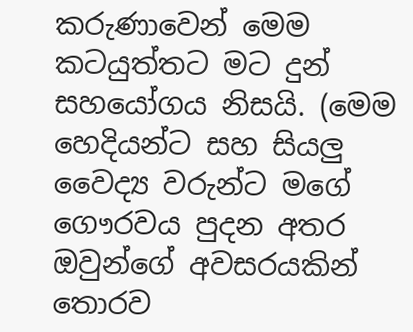කරුණාවෙන් මෙම කටයුත්තට මට දුන් සහයෝගය නිසයි. (මෙම හෙදියන්ට සහ සියලු වෛද්‍ය වරුන්ට මගේ ගෞරවය පුදන අතර ඔවුන්ගේ අවසරයකින් තොරව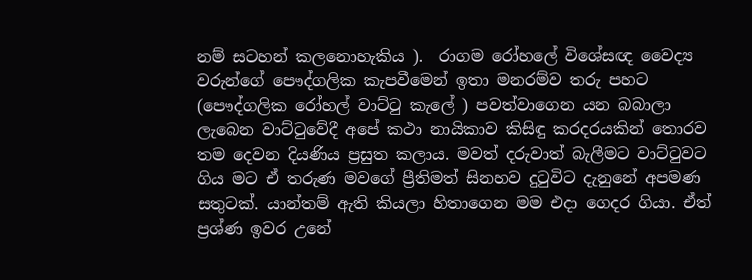නම් සටහන් කලනොහැකිය ).  රාගම රෝහලේ විශේසඥ වෛද්‍ය වරුන්ගේ පෞද්ගලික කැපවීමෙන් ඉතා මනරම්ව තරු පහට (පෞද්ගලික රෝහල් වාට්ටු කැලේ ) පවත්වාගෙන යන බබාලා ලැබෙන වාට්ටුවේදී අපේ කථා නායිකාව කිසිඳු කරදරයකින් තොරව තම දෙවන දියණිය ප්‍රසුත කලාය. මවත් දරුවාත් බැලීමට වාට්ටුවට ගිය මට ඒ තරුණ මවගේ ප්‍රීතිමත් සිනහව දුටුවිට දැනුනේ අපමණ සතුටක්. යාන්තම් ඇති කියලා හිතාගෙන මම එදා ගෙදර ගියා. ඒත් ප්‍රශ්ණ ඉවර උනේ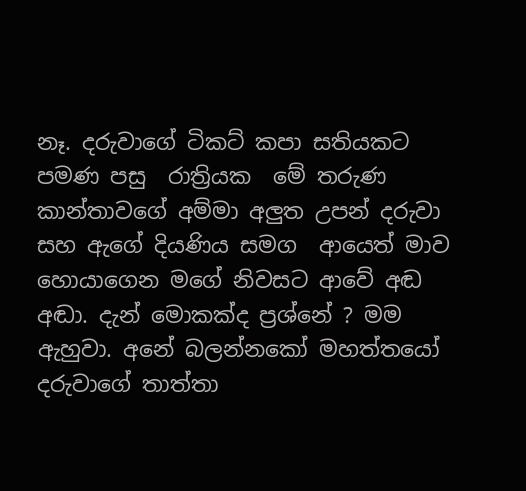නෑ. දරුවාගේ ටිකට් කපා සතියකට පමණ පසු  රාත්‍රියක  මේ තරුණ කාන්තාවගේ අම්මා අලුත උපන් දරුවා සහ ඇගේ දියණිය සමග  ආයෙත් මාව හොයාගෙන මගේ නිවසට ආවේ අඬ අඬා. දැන් මොකක්ද ප්‍රශ්නේ ? මම ඇහුවා. අනේ බලන්නකෝ මහත්තයෝ දරුවාගේ තාත්තා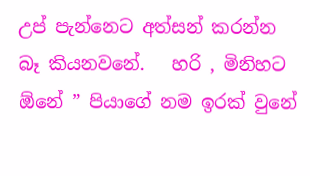උප් පැන්නෙට අත්සන් කරන්න බෑ කියනවනේ.   හරි , මිනිහට ඕනේ ” පියාගේ නම ඉරක් වුනේ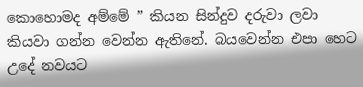කොහොමද අම්මේ ” කියන සින්දුව දරුවා ලවා කියවා ගන්න වෙන්න ඇතිනේ. බයවෙන්න එපා හෙට උදේ නවයට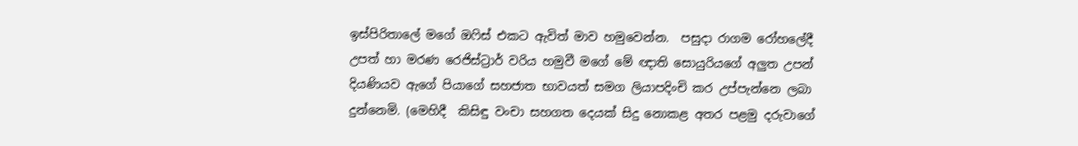ඉස්පිරිතාලේ මගේ ඔෆිස් එකට ඇවිත් මාව හමුවෙන්න.  පසුදා රාගම රෝහලේදී උපත් හා මරණ රෙජිස්ට්‍රාර් වරිය හමුවී මගේ මේ ඥාති සොයුරියගේ අලුත උපන් දියණියව ඇගේ පියාගේ සහජාත භාවයත් සමග ලියාපදිංචි කර උප්පැන්නෙ ලබා දුන්නෙමි. (මෙහිදී  කිසිඳු වංචා සහගත දෙයක් සිදු නොකළ අතර පළමු දරුවාගේ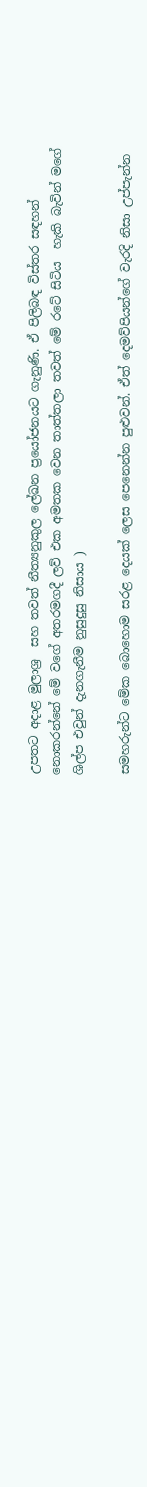උපතට අදාළ මුලාශ්‍ර  සහ තවත් නීත්‍යනුකුල ලේඛන ප්‍රයෝජනයට ගැනුණි. ඒ පිලිබඳ විස්තර සඳහන් නොකරන්නේ මේ වගේ අතරමගදී ලව් එක අමතක වෙන තාත්තලා තවත් මේ රටේ සිටිය  හැකි බැවින් මගේ ශිල්ප එවුන් දැනගැනීම නුසුදුසු නිසාය )

සමහරුන්ට මේක බොහොම සරළ දෙයක් ලෙස පෙනෙන්න පුළුවන්. ඒත් දෙමව්පියන්ගේ වැරදි නිසා උප්පැන්න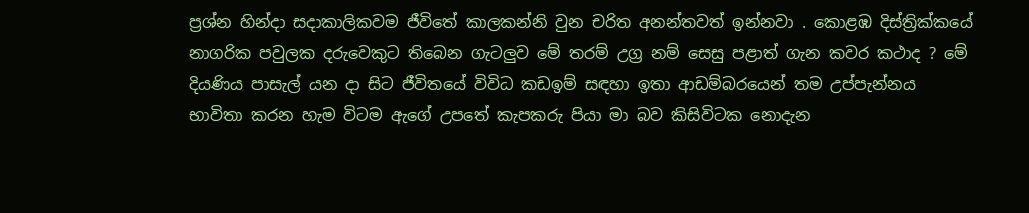ප්‍රශ්න හින්දා සදාකාලිකවම ජීවිතේ කාලකන්නි වුන චරිත අනන්තවත් ඉන්නවා . කොළඹ දිස්ත්‍රික්කයේ නාගරික පවුලක දරුවෙකුට තිබෙන ගැටලුව මේ තරම් උග්‍ර නම් සෙසු පළාත් ගැන කවර කථාද ? මේ දියණිය පාසැල් යන දා සිට ජීවිතයේ විවිධ කඩඉම් සඳහා ඉතා ආඩම්බරයෙන් තම උප්පැන්නය භාවිතා කරන හැම විටම ඇගේ උපතේ කැපකරු පියා මා බව කිසිවිටක නොදැන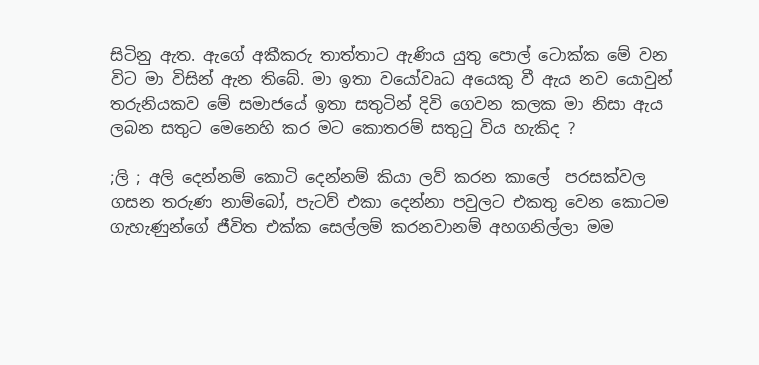සිටිනු ඇත. ඇගේ අකීකරු තාත්තාට ඇණිය යුතු පොල් ටොක්ක මේ වන විට මා විසින් ඇන තිබේ. මා ඉතා වයෝවෘධ අයෙකු වී ඇය නව යොවුන් තරුනියකව මේ සමාජයේ ඉතා සතුටින් දිවි ගෙවන කලක මා නිසා ඇය ලබන සතුට මෙනෙහි කර මට කොතරම් සතුටු විය හැකිද ?

;ලි ; අලි දෙන්නම් කොටි දෙන්නම් කියා ලව් කරන කාලේ  පරසක්වල ගසන තරුණ නාම්බෝ, පැටව් එකා දෙන්නා පවුලට එකතු වෙන කොටම ගැහැණුන්ගේ ජීවිත එක්ක සෙල්ලම් කරනවානම් අහගනිල්ලා මම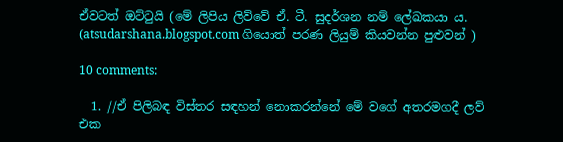ඒවටත් ඔට්ටුයි (මේ ලිපිය ලිව්වේ ඒ. ටී. සුදර්ශන නම් ලේඛකයා ය. (atsudarshana.blogspot.com ගියොත් පරණ ලියුම් කියවන්න පුළුවන් )

10 comments:

  1. //ඒ පිලිබඳ විස්තර සඳහන් නොකරන්නේ මේ වගේ අතරමගදී ලව් එක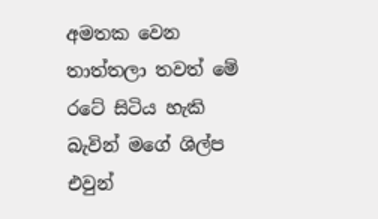අමතක වෙන තාත්තලා තවත් මේ රටේ සිටිය හැකි බැවින් මගේ ශිල්ප එවුන්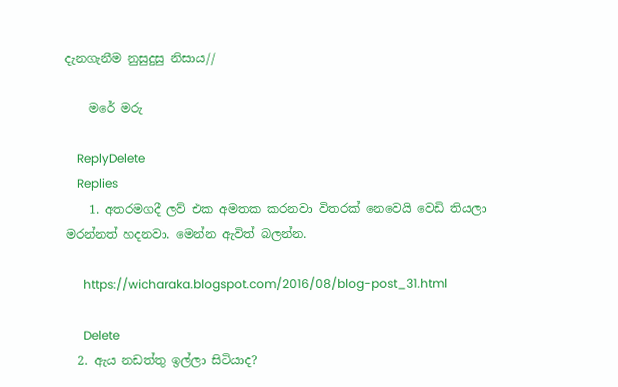දැනගැනීම නුසුදුසු නිසාය//

    මරේ මරු

    ReplyDelete
    Replies
    1. අතරමගදී ලව් එක අමතක කරනවා විතරක් නෙවෙයි වෙඩි තියලා මරන්නත් හදනවා. මෙන්න ඇවිත් බලන්න.

      https://wicharaka.blogspot.com/2016/08/blog-post_31.html

      Delete
  2. ඇය නඩත්තු ඉල්ලා සිටියාද?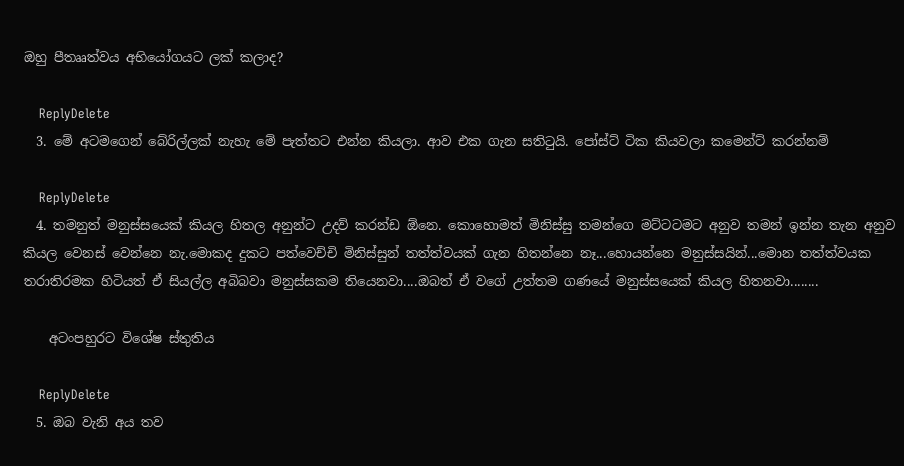ඔහු පීතෲත්වය අභියෝගයට ලක් කලාද?

    ReplyDelete
  3. මේ අටමගෙන් බේරිල්ලක් නැහැ මේ පැත්තට එන්න කියලා. ආව එක ගැන සතිටුයි. පෝස්ට් ටික කියවලා කමෙන්ට් කරන්නම්

    ReplyDelete
  4. තමනුත් මනුස්සයෙක් කියල හිතල අනුන්ට උදව් කරන්ඩ ඕනෙ. කොහොමත් මිනිස්සු තමන්ගෙ මට්ටටමට අනුව තමන් ඉන්න තැන අනුව කියල වෙනස් වෙන්නෙ නැ.මොකද දුකට පත්වෙච්චි මිනිස්සුන් තත්ත්වයක් ගැන හිතන්නෙ නෑ...හොයන්නෙ මනුස්සයින්...මොන තත්ත්වයක තරාතිරමක හිටියත් ඒ සියල්ල අබිබවා මනුස්සකම තියෙනවා....ඔබත් ඒ වගේ උත්තම ගණයේ මනුස්සයෙක් කියල හිතනවා........

    අටංපහුරට විශේෂ ස්තුතිය

    ReplyDelete
  5. ඔබ වැනි අය තව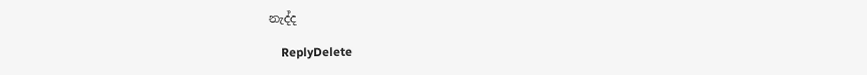නැද්ද

    ReplyDelete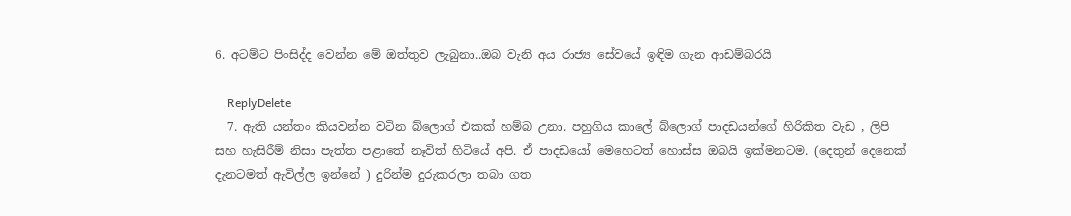6. අටම්ට පිංසිද්ද වෙන්න මේ ඔත්තුව ලැබුනා..ඔබ වැනි අය රාජ්‍ය සේවයේ ඉඳිම ගැන ආඩම්බරයි

    ReplyDelete
  7. ඇති යන්තං කියවන්න වටින බ්ලොග් එකක් හම්බ උනා. පහුගිය කාලේ බ්ලොග් පාදඩයන්ගේ හිරිකිත වැඩ , ලිපි සහ හැසිරීම් නිසා පැත්ත පළාතේ නෑවිත් හිටියේ අපි. ඒ පාදඩයෝ මෙහෙටත් හොස්ස ඔබයි ඉක්මනටම. (දෙතුන් දෙනෙක් දැනටමත් ඇවිල්ල ඉන්නේ ) දුරින්ම දුරුකරලා තබා ගත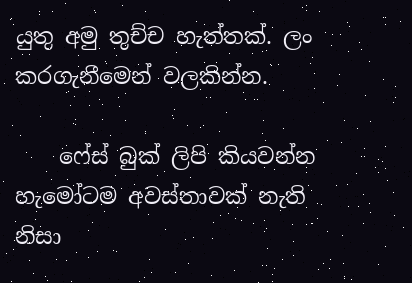යුතු අමු තුච්ච හැත්තක්. ලං කරගැනීමෙන් වලකින්න.

    ෆේස් බුක් ලිපි කියවන්න හැමෝටම අවස්තාවක් නැති නිසා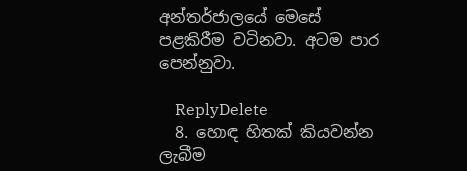අන්තර්ජාලයේ මෙසේ පළකිරීම වටිනවා. අටම පාර පෙන්නුවා.

    ReplyDelete
  8. හොඳ හිතක් කියවන්න ලැබීම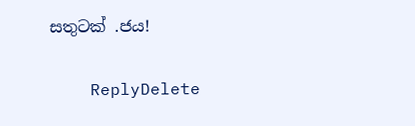සතුටක් .ජය!

    ReplyDelete